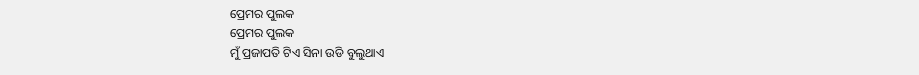ପ୍ରେମର ପୁଲକ
ପ୍ରେମର ପୁଲକ
ମୁଁ ପ୍ରଜାପତି ଟିଏ ସିନା ଉଡି ବୁଲୁଥାଏ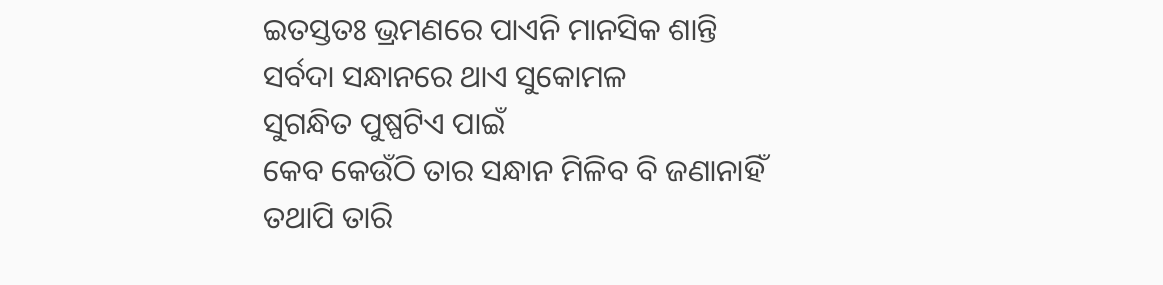ଇତସ୍ତତଃ ଭ୍ରମଣରେ ପାଏନି ମାନସିକ ଶାନ୍ତି
ସର୍ବଦା ସନ୍ଧାନରେ ଥାଏ ସୁକୋମଳ
ସୁଗନ୍ଧିତ ପୁଷ୍ପଟିଏ ପାଇଁ
କେବ କେଉଁଠି ତାର ସନ୍ଧାନ ମିଳିବ ବି ଜଣାନାହିଁ
ତଥାପି ତାରି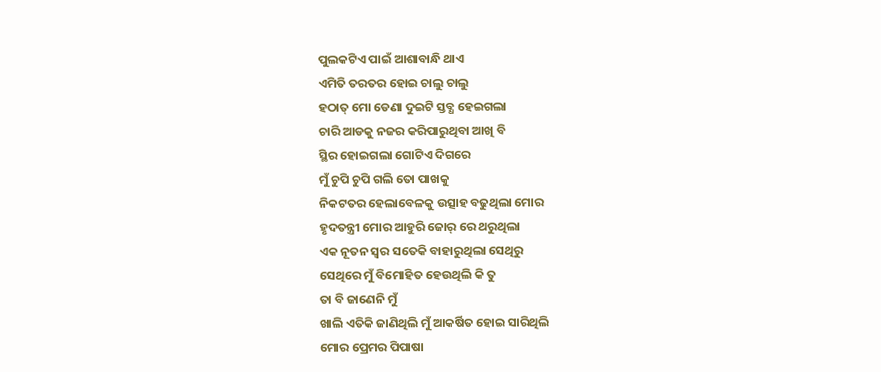ପୁଲକଟିଏ ପାଇଁ ଆଶାବାନ୍ଧି ଥାଏ
ଏମିତି ତରତର ହୋଇ ଚାଲୁ ଚାଲୁ
ହଠାତ୍ ମୋ ଡେଣା ଦୁଇଟି ସ୍ତବ୍ଧ ହେଇଗଲା
ଚାରି ଆଡକୁ ନଜର କରିପାରୁଥିବା ଆଖି ବି
ସ୍ଥିର ହୋଇଗଲା ଗୋଟିଏ ଦିଗରେ
ମୁଁ ଚୁପି ଚୁପି ଗଲି ତୋ ପାଖକୁ
ନିକଟତର ହେଲାବେଳକୁ ଉତ୍ସାହ ବଢୁଥିଲା ମୋର
ହୃଦତନ୍ତ୍ରୀ ମୋର ଆହୁରି ଜୋର୍ ରେ ଥରୁଥିଲା
ଏକ ନୂତନ ସ୍ବର ସତେକି ବାହାରୁଥିଲା ସେଥିରୁ
ସେଥିରେ ମୁଁ ବିମୋହିତ ହେଉଥିଲି କି ତୁ
ତା ବି ଜାଣେନି ମୁଁ
ଖାଲି ଏତିକି ଜାଣିଥିଲି ମୁଁ ଆକର୍ଷିତ ହୋଇ ସାରିଥିଲି
ମୋର ପ୍ରେମର ପିପାଷା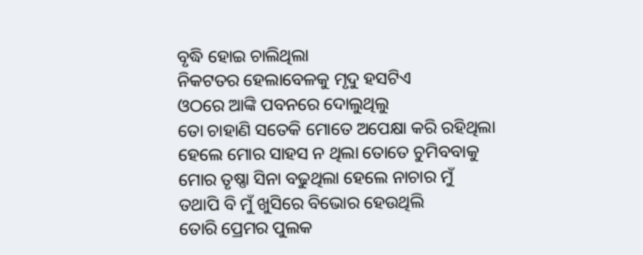ବୃଦ୍ଧି ହୋଇ ଚାଲିଥିଲା
ନିକଟତର ହେଲାବେଳକୁ ମୃଦୁ ହସଟିଏ
ଓଠରେ ଆଙ୍କି ପବନରେ ଦୋଲୁଥିଲୁ
ତୋ ଚାହାଣି ସତେକି ମୋତେ ଅପେକ୍ଷା କରି ରହିଥିଲା
ହେଲେ ମୋର ସାହସ ନ ଥିଲା ତୋତେ ଚୁମିବବାକୁ
ମୋର ତୃଷ୍ଣା ସିନା ବଢୁଥିଲା ହେଲେ ନାଚାର ମୁଁ
ତଥାପି ବି ମୁଁ ଖୁସିରେ ବିଭୋର ହେଉଥିଲି
ତୋରି ପ୍ରେମର ପୁଲକ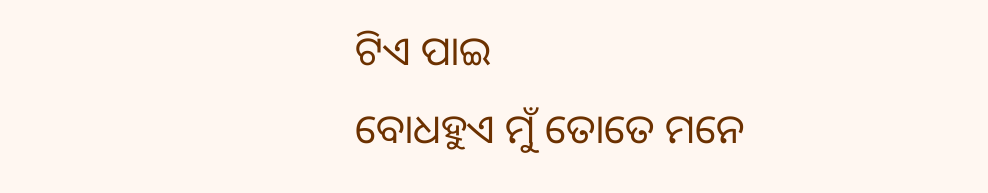ଟିଏ ପାଇ
ବୋଧହୁଏ ମୁଁ ତୋତେ ମନେ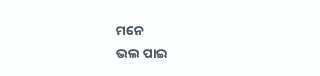ମନେ
ଭଲ ପାଇ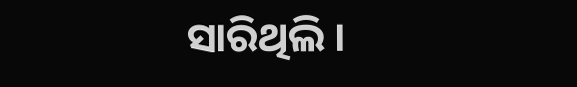ସାରିଥିଲି ।